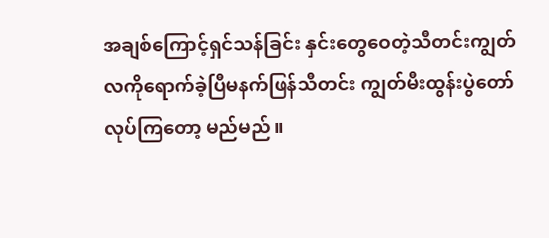အချစ်ကြောင့်ရှင်သန်ခြင်း နှင်းတွေဝေတဲ့သီတင်းကျွတ် လကိုရောက်ခဲ့ပြီမနက်ဖြန်သီတင်း ကျွတ်မီးထွန်းပွဲတော်လုပ်ကြတော့ မည်မည်။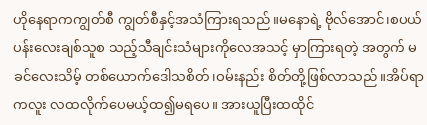ဟိုနေရာကကျွတ်စီ ကျွတ်စီနှင့်အသံကြားရသည်။မနောရဲ့ ဗိုလ်အောင်၊စပယ်ပန်းလေးချစ်သူစ သည့်သီချင်းသံများကိုလေအသင့် မှာကြားရတဲ့ အတွက် မခင်လေးသိမ့် တစ်ယောက်ဒေါသစိတ်၊ဝမ်းနည်း စိတ်တို့ဖြစ်လာသည်။အိပ်ရာကလူး လထလိုက်ပေမယ့်ထ၍မရပေ။ အားယူပြီးထထိုင်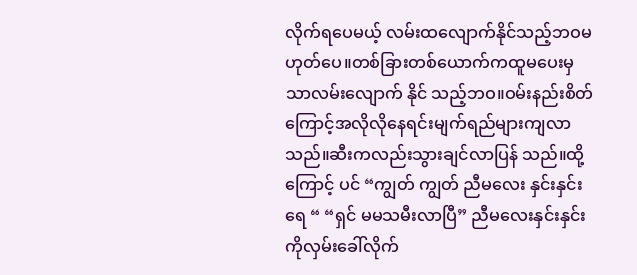လိုက်ရပေမယ့် လမ်းထလျောက်နိုင်သည့်ဘဝမ ဟုတ်ပေ။တစ်ခြားတစ်ယောက်ကထူမပေးမှသာလမ်းလျောက် နိုင် သည့်ဘဝ။ဝမ်းနည်းစိတ်ကြောင့်အလိုလိုနေရင်းမျက်ရည်များကျလာ သည်။ဆီးကလည်းသွားချင်လာပြန် သည်။ထို့ကြောင့် ပင် “ကျွတ် ကျွတ် ညီမလေး နှင်းနှင်းရေ “ “ရှင် မမသမီးလာပြီ” ညီမလေးနှင်းနှင်းကိုလှမ်းခေါ်လိုက်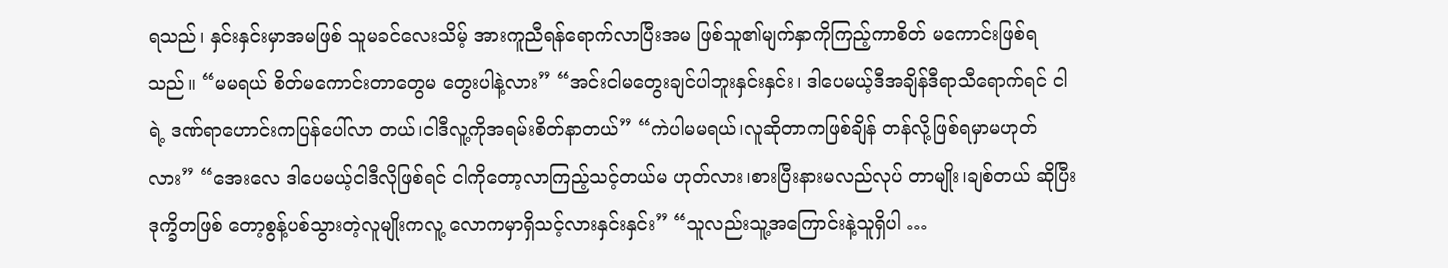ရသည်၊ နှင်းနှင်းမှာအမဖြစ် သူမခင်လေးသိမ့် အားကူညီရန်ရောက်လာပြီးအမ ဖြစ်သူ၏မျက်နှာကိုကြည့်ကာစိတ် မကောင်းဖြစ်ရသည်။ “မမရယ် စိတ်မကောင်းတာတွေမ တွေးပါနဲ့လား” “အင်းငါမတွေးချင်ပါဘူးနှင်းနှင်း၊ ဒါပေမယ့်ဒီအချိန်ဒီရာသီရောက်ရင် ငါရဲ့ ဒဏ်ရာဟောင်းကပြန်ပေါ်လာ တယ်၊ငါဒီလူ့ကိုအရမ်းစိတ်နာတယ်” “ကဲပါမမရယ်၊လူဆိုတာကဖြစ်ချိန် တန်လို့ဖြစ်ရမှာမဟုတ် လား” “အေးလေ ဒါပေမယ့်ငါဒီလိုဖြစ်ရင် ငါကိုတော့လာကြည့်သင့်တယ်မ ဟုတ်လား၊စားပြီးနားမလည်လုပ် တာမျိုး၊ချစ်တယ် ဆိုပြီးဒုက္ခိတဖြစ် တော့စွန့်ပစ်သွားတဲ့လူမျိုးကလူ့ လောကမှာရှိသင့်လားနှင်းနှင်း” “သူလည်းသူ့အကြောင်းနဲ့သူရှိပါ …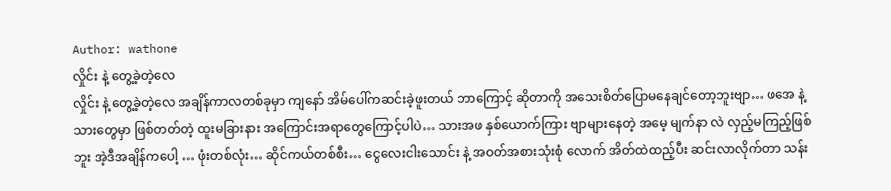Author: wathone
လှိုင်း နဲ့ တွေ့ခဲ့တဲ့လေ
လှိုင်း နဲ့ တွေ့ခဲ့တဲ့လေ အချိန်ကာလတစ်ခုမှာ ကျနော် အိမ်ပေါ်ကဆင်းခဲ့ဖူးတယ် ဘာကြောင့် ဆိုတာကို အသေးစိတ်ပြောမနေချင်တော့ဘူးဗျာ… ဖအေ နဲ့ သားတွေမှာ ဖြစ်တတ်တဲ့ ထူးမခြားနား အကြောင်းအရာတွေကြောင့်ပါပဲ… သားအဖ နှစ်ယောက်ကြား ဗျာများနေတဲ့ အမေ့ မျက်နာ လဲ လှည့်မကြည့်ဖြစ်ဘူး အဲ့ဒီအချိန်ကပေါ့ … ဖုံးတစ်လုံး… ဆိုင်ကယ်တစ်စီး… ငွေလေးငါးသောင်း နဲ့ အဝတ်အစားသုံးစုံ လောက် အိတ်ထဲထည့်ပီး ဆင်းလာလိုက်တာ သန်း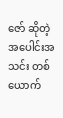ဇော် ဆိုတဲ့ အပေါင်းအသင်း တစ်ယောက်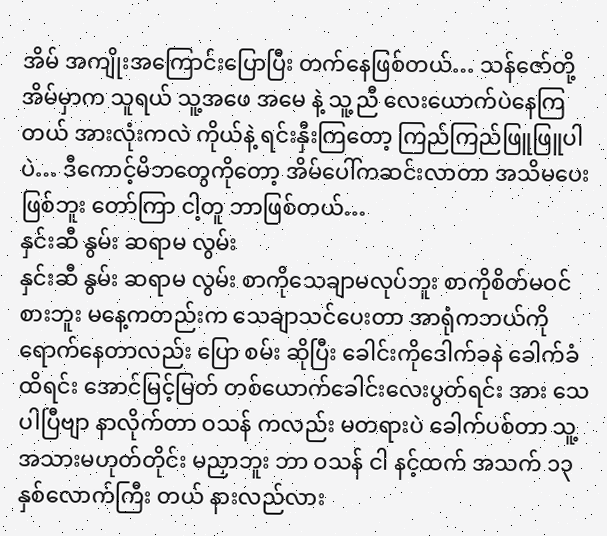အိမ် အကျိုးအကြောင်းပြောပြီး တက်နေဖြစ်တယ်… သန်ဇော်တို့အိမ်မှာက သူရယ် သူ့အဖေ အမေ နဲ့ သူ့ညီ လေးယောက်ပဲနေကြတယ် အားလုံးကလဲ ကိုယ်နဲ့ ရင်းနှီးကြတော့ ကြည်ကြည်ဖြူဖြူပါပဲ… ဒီကောင့်မိဘတွေကိုတော့ အိမ်ပေါ်ကဆင်းလာတာ အသိမပေးဖြစ်ဘူး တော်ကြာ ငါ့တူ ဘာဖြစ်တယ်…
နှင်းဆီ နွမ်း ဆရာမ လွမ်း
နှင်းဆီ နွမ်း ဆရာမ လွမ်း စာကိုသေချာမလုပ်ဘူး စာကိုစိတ်မဝင်စားဘူး မနေ့ကတည်းက သေချာသင်ပေးတာ အာရုံကဘယ်ကိုရောက်နေတာလည်း ပြော စမ်း ဆိုပြီး ခေါင်းကိုဒေါက်ခနဲ ခေါက်ခံထိရင်း အောင်မြင့်မြတ် တစ်ယောက်ခေါင်းလေးပွတ်ရင်း အား သေပါပြီဗျာ နာလိုက်တာ ဝသန် ကလည်း မတရားပဲ ခေါက်ပစ်တာ သူ့အသားမဟုတ်တိုင်း မညှာဘူး ဘာ ဝသန် ငါ နင့်ထက် အသက် ၁၃နှစ်လောက်ကြီး တယ် နားလည်လား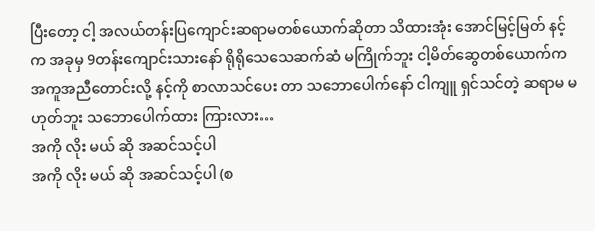ပြီးတော့ ငါ့ အလယ်တန်းပြကျောင်းဆရာမတစ်ယောက်ဆိုတာ သိထားအုံး အောင်မြင့်မြတ် နင့် က အခုမှ 9တန်းကျောင်းသားနော် ရိုရိုသေသေဆက်ဆံ မကြိုက်ဘူး ငါ့မိတ်ဆွေတစ်ယောက်က အကူအညီတောင်းလို့ နင့်ကို စာလာသင်ပေး တာ သဘောပေါက်နော် ငါကျူ ရှင်သင်တဲ့ ဆရာမ မဟုတ်ဘူး သဘောပေါက်ထား ကြားလား…
အကို လိုး မယ် ဆို အဆင်သင့်ပါ
အကို လိုး မယ် ဆို အဆင်သင့်ပါ (စ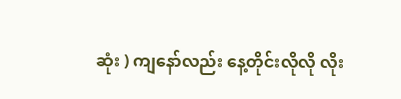ဆုံး ) ကျနော်လည်း နေ့တိုင်းလိုလို လိုး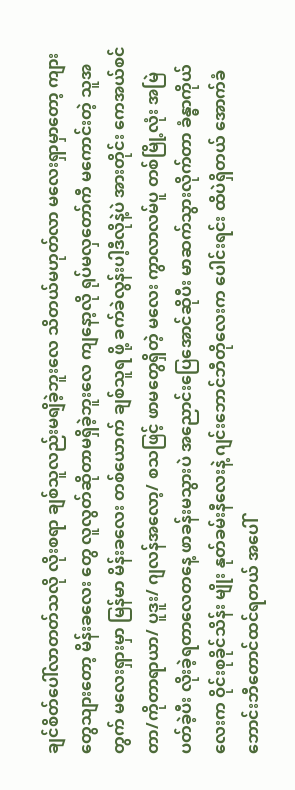ချင်စိတ်ပေါ်လာတတ်သလို လိုးစရာ ချစ်သူလည်းမရျိခဲ့ဘူးလေ သိတယ်မဟုတ်လာ မလေးရှာမှာတော့ ကျားတွေသျားတော့ မိန်းခလေး တွေ လူလွတ်ဆိုတာမရှိခဲ့ဘူးလေ ကျနော့လို ရုပ်မလှတော်ကီ မကောင်းတဲ့ သူအတွက် မလေးရှားမှာ မြန်မာ မိန်းခလေး တစ်ယောက် ချစ်သူရ ဖို့ ခက်ခဲလွန်းပါ့ဒီလိုနဲ့ပဲ အားတိုင်း ကေအယ်စင်တာ/ကိုတာရာယာ/ ပူဒူး/ ဂျလန်အလော့/ စသဖြင့် ဖာမတွေရှိတဲ့ မလေး ကွာလာလမ်ပူ တစ်မြို့လုံး အမြဲပတ်ခဲ့ပီး လိုးခဲ့ရတာလေတနေ့ ဖာခန်းမသွားပဲ အညောင်းပြေအောင်ဆိုပီး မာဆက်သွားလိုက်တာ ခံန္ဓာကိုယ်လေးက ဝိုင်းစုခိုင်သိန်း မျိုး နုတ်ခမ်းနီလေးနဲ့ ဂျင်းဘောင်ဘီတိုလေးက ပေါင်းရင်း ထိပဲရှိတယ် အောက်ခံဘောင်းဘီတောင်ထင်ရတယ် အပေါ်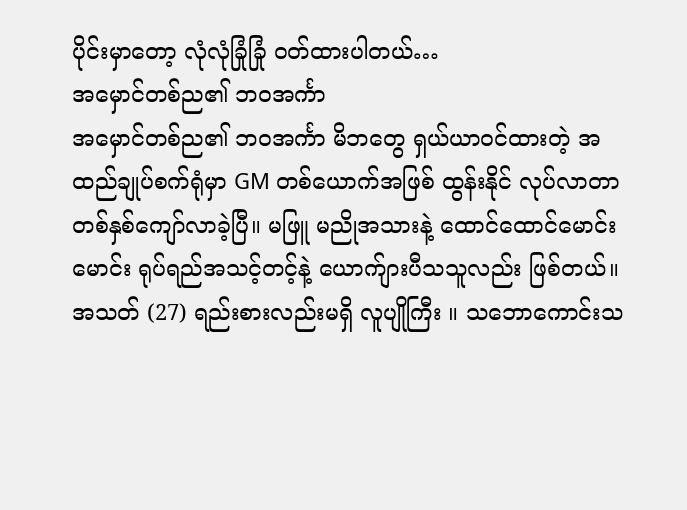ပိုင်းမှာတော့ လုံလုံခြုံခြုံ ဝတ်ထားပါတယ်…
အမှောင်တစ်ည၏ ဘဝအင်္ကာ
အမှောင်တစ်ည၏ ဘဝအင်္ကာ မိဘတွေ ရှယ်ယာဝင်ထားတဲ့ အထည်ချုပ်စက်ရုံမှာ GM တစ်ယောက်အဖြစ် ထွန်းနိုင် လုပ်လာတာ တစ်နှစ်ကျော်လာခဲ့ပြီ။ မဖြူ မညိုအသားနဲ့ ထောင်ထောင်မောင်းမောင်း ရုပ်ရည်အသင့်တင့်နဲ့ ယောက်ျားပီသသူလည်း ဖြစ်တယ်။ အသတ် (27) ရည်းစားလည်းမရှိ လူပျိုကြီး ။ သဘောကောင်းသ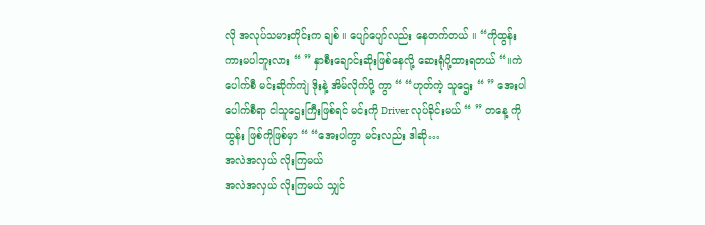လို အလုပ်သမားတိုင်းက ချစ် ။ ပျော်ပျော်လည်း နေတက်တယ် ။ “ကိုထွန်း ကားမပါဘူးလား “ ” နှာစီးချောင်းဆိုးဖြစ်နေလို့ ဆေးရုံပို့ထားရတယ် “။ကဲ ပေါက်စီ မင်းဆိုက်ကျဲ ဒိုးနဲ့ အိမ်လိုက်ပို့ ကွာ “ “ဟုတ်ကဲ့ သူဌေး “ ” အေးပါ ပေါက်စီရာ ငါသူဌေးကြီးဖြစ်ရင် မင်းကို Driver လုပ်ခိုင်းမယ် “ ” တနေ့ ကိုထွန်း ဖြစ်ကိုဖြစ်မှာ “ “အေးပါကွာ မင်းလည်း ဒါဆို…
အလဲအလှယ် လိုးကြမယ်
အလဲအလှယ် လိုးကြမယ် သျှင်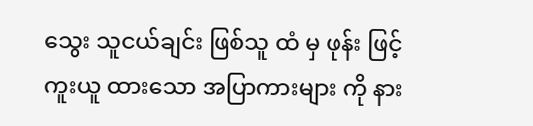သွေး သူငယ်ချင်း ဖြစ်သူ ထံ မှ ဖုန်း ဖြင့် ကူးယူ ထားသော အပြာကားများ ကို နား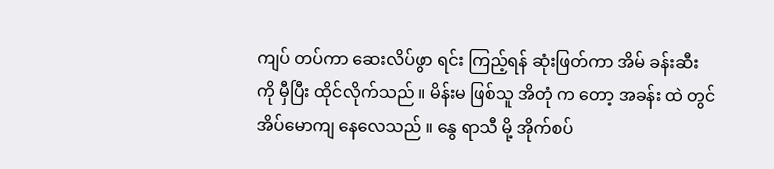ကျပ် တပ်ကာ ဆေးလိပ်ဖွာ ရင်း ကြည့်ရန် ဆုံးဖြတ်ကာ အိမ် ခန်းဆီး ကို မှီပြီး ထိုင်လိုက်သည် ။ မိန်းမ ဖြစ်သူ အိတုံ က တော့ အခန်း ထဲ တွင် အိပ်မောကျ နေလေသည် ။ နွေ ရာသီ မို့ အိုက်စပ်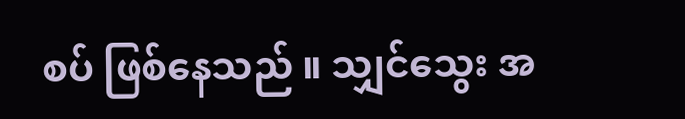စပ် ဖြစ်နေသည် ။ သျှင်သွေး အ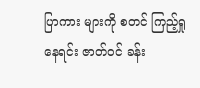ပြာကား များကို စတင် ကြည့်ရှု နေရင်း ဇာတ်ဝင် ခန်း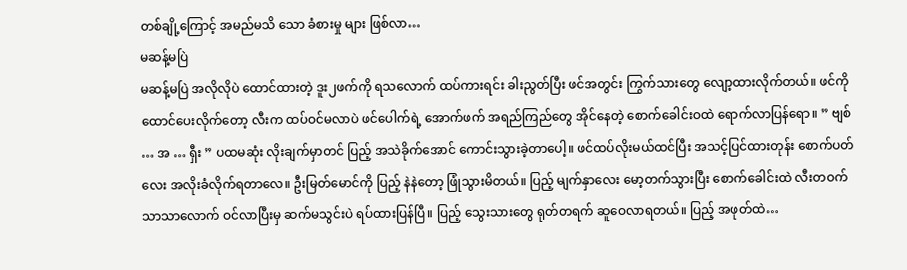တစ်ချို့ကြောင့် အမည်မသိ သော ခံစားမှု များ ဖြစ်လာ…
မဆန့်မပြဲ
မဆန့်မပြဲ အလိုလိုပဲ ထောင်ထားတဲ့ ဒူး၂ဖက်ကို ရသလောက် ထပ်ကားရင်း ခါးညွတ်ပြီး ဖင်အတွင်း ကြွက်သားတွေ လျော့ထားလိုက်တယ်။ ဖင်ကို ထောင်ပေးလိုက်တော့ လီးက ထပ်ဝင်မလာပဲ ဖင်ပေါက်ရဲ့ အောက်ဖက် အရည်ကြည်တွေ အိုင်နေတဲ့ စောက်ခေါင်းဝထဲ ရောက်လာပြန်ရော။ ” ဗျစ် … အ … ရှီး ” ပထမဆုံး လိုးချက်မှာတင် ပြည့် အသဲခိုက်အောင် ကောင်းသွားခဲ့တာပေါ့။ ဖင်ထပ်လိုးမယ်ထင်ပြီး အသင့်ပြင်ထားတုန်း စောက်ပတ်လေး အလိုးခံလိုက်ရတာလေ။ ဦးမြတ်မောင်ကို ပြည့် နဲနဲတော့ ဖြုံသွားမိတယ်။ ပြည့် မျက်နှာလေး မော့တက်သွားပြီး စောက်ခေါင်းထဲ လီးတဝက်သာသာလောက် ဝင်လာပြီးမှ ဆက်မသွင်းပဲ ရပ်ထားပြန်ပြီ။ ပြည့် သွေးသားတွေ ရုတ်တရက် ဆူဝေလာရတယ်။ ပြည့် အဖုတ်ထဲ…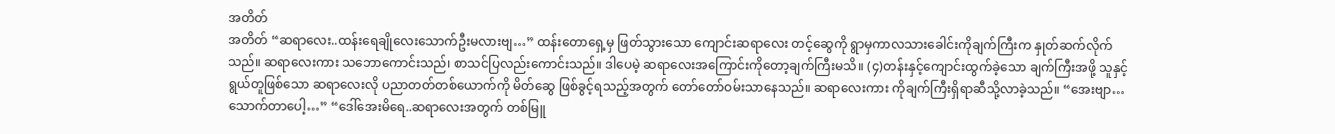အတိတ်
အတိတ် “ဆရာလေး..ထန်းရေချိုလေးသောက်ဦးမလားဗျ…” ထန်းတောရှေ့မှ ဖြတ်သွားသော ကျောင်းဆရာလေး တင့်ဆွေကို ရွာမှကာလသားခေါင်းကိုချက်ကြီးက နှုတ်ဆက်လိုက်သည်။ ဆရာလေးကား သဘောကောင်းသည်၊ စာသင်ပြလည်းကောင်းသည်။ ဒါပေမဲ့ ဆရာလေးအကြောင်းကိုတော့ချက်ကြီးမသိ။ (၄)တန်းနှင့်ကျောင်းထွက်ခဲ့သော ချက်ကြီးအဖို့ သူနှင့် ရွယ်တူဖြစ်သော ဆရာလေးလို ပညာတတ်တစ်ယောက်ကို မိတ်ဆွေ ဖြစ်ခွင့်ရသည့်အတွက် တော်တော်ဝမ်းသာနေသည်။ ဆရာလေးကား ကိုချက်ကြီးရှိရာဆီသို့လာခဲ့သည်။ “အေးဗျာ…သောက်တာပေါ့…” “ဒေါ်အေးမိရေ..ဆရာလေးအတွက် တစ်မြူ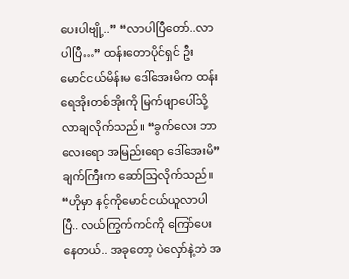ပေးပါဗျို့..” “လာပါပြီတော်..လာပါပြီ…” ထန်းတောပိုင်ရှင် ဦးမောင်ငယ်မိန်းမ ဒေါ်အေးမိက ထန်းရေအိုးတစ်အိုးကို မြက်ဖျာပေါ်သို့ လာချလိုက်သည်။ “ခွက်လေး ဘာလေးရော အမြည်းရော ဒေါ်အေးမိ” ချက်ကြီးက ဆော်သြလိုက်သည်။ “ဟိုမှာ နင့်ကိုမောင်ငယ်ယူလာပါပြီ.. လယ်ကြွက်ကင်ကို ကြော်ပေးနေတယ်.. အခုတော့ ပဲလှော်နဲ့ဘဲ အ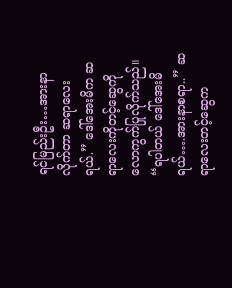ရင်မြည်းဦး…အားနာလိုက်တာ ဆရာလေးရယ်.” ဒေါ်အေးမိက ဆရာလေးကိုတင့်ဆွေကို လောကွက်ပြုလိုက်သည်။ “ရပါတယ် ဒေါ်အေးမိရယ်….အားနာစရာ..” ဆရာလေးတင့်ဆွေက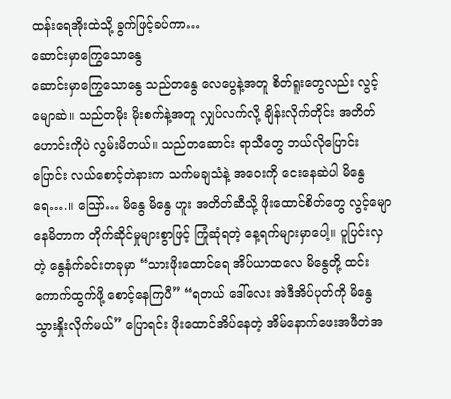ထန်းရေအိုးထဲသို့ ခွက်ဖြင့်ခပ်ကာ…
ဆောင်းမှာကြွေသောနွေ
ဆောင်းမှာကြွေသောနွေ သည်တနွေ လေပွေနဲ့အတူ စိတ်ရူးတွေလည်း လွင့်မျောဆဲ။ သည်တမိုး မိုးစက်နဲ့အတူ လျှပ်လက်လို့ ချိန်းလိုက်တိုင်း အတိတ်ဟောင်းကိုပဲ လွမ်းမိတယ်။ သည်တဆောင်း ရာသီတွေ ဘယ်လိုပြောင်းပြောင်း လယ်စောင့်တဲနားက သက်မချသံနဲ့ အဝေးကို ငေးနေဆဲပါ မိနွေရေ….။ သြော်… မိနွေ မိနွေ ဟူး အတိတ်ဆီသို့ ဖိုးထောင်စိတ်တွေ လွင့်မျောနေမိတာက တိုက်ဆိုင်မှုများစွာဖြင့် ကြုံဆုံရတဲ့ နေ့ရက်များမှာပေါ့။ ပူပြင်းလှတဲ့ နွေနံက်ခင်းတခုမှာ “သားဖိုးထောင်ရေ အိပ်ယာထလေ မိနွေတို့ ထင်းကောက်ထွက်ဖို့ စောင့်နေကြပီ” “ရတယ် ဒေါ်လေး အဲဒီအိပ်ပုတ်ကို မိနွေ သွားနှိုးလိုက်မယ်” ပြောရင်း ဖိုးထောင်အိပ်နေတဲ့ အိမ်နောက်ဖေးအဖီတဲအ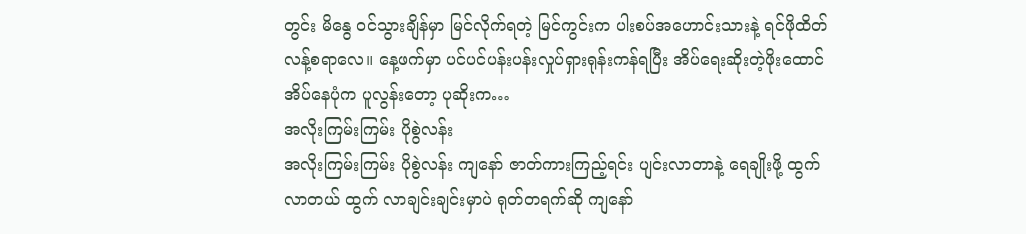တွင်း မိနွေ ဝင်သွားချိန်မှာ မြင်လိုက်ရတဲ့ မြင်ကွင်းက ပါးစပ်အဟောင်းသားနဲ့ ရင်ဖိုထိတ်လန့်စရာလေ။ နေ့ဖက်မှာ ပင်ပင်ပန်းပန်းလှုပ်ရှားရုန်းကန်ရပြီး အိပ်ရေးဆိုးတဲ့ဖိုးထောင်အိပ်နေပုံက ပူလွန်းတော့ ပုဆိုးက…
အလိုးကြမ်းကြမ်း ပိုစွဲလန်း
အလိုးကြမ်းကြမ်း ပိုစွဲလန်း ကျနော် ဇာတ်ကားကြည့်ရင်း ပျင်းလာတာနဲ့ ရေချိုးဖို့ ထွက်လာတယ် ထွက် လာချင်းချင်းမှာပဲ ရုတ်တရက်ဆို ကျနော်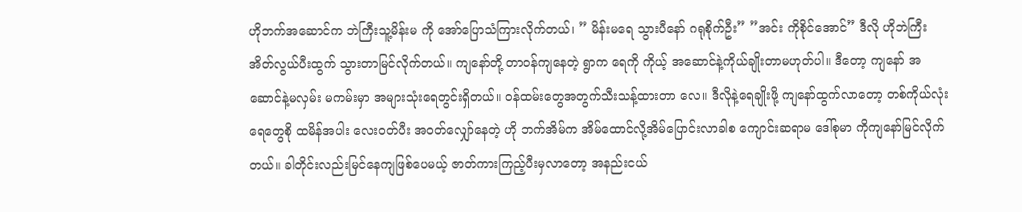ဟိုဘက်အဆောင်က ဘဲကြီးသူ့မိန်းမ ကို အော်ပြောသံကြားလိုက်တယ်၊ ” မိန်းမရေ သွားပီနော် ဂရုစိုက်ဦး” ”အင်း ကိုစိုင်အောင်” ဒီလို ဟိုဘဲကြီး အိတ်လွယ်ပီးထွက် သွားတာမြင်လိုက်တယ်။ ကျနော်တို့ တာဝန်ကျနေတဲ့ ရွာက ရေကို ကိုယ့် အဆောင်နဲ့ကိုယ်ချိုးတာမဟုတ်ပါ။ ဒီတော့ ကျနော် အဆောင်နဲ့မလှမ်း မကမ်းမှာ အများသုံးရေတွင်းရှိတယ်။ ဝန်ထမ်းတွေအတွက်သီးသန့်ထားတာ လေ။ ဒီလိုနဲ့ရေချိုးဖို့ ကျနော်ထွက်လာတော့ တစ်ကိုယ်လုံးရေတွေစို ထမိန်အပါး လေးဝတ်ပီး အဝတ်လျှော်နေတဲ့ ဟို ဘက်အိမ်က အိမ်ထောင်လို့အိမ်ပြောင်းလာခါစ ကျောင်းဆရာမ ဒေါ်စုမာ ကိုကျနော်မြင်လိုက်တယ်။ ခါတိုင်းလည်းမြင်နေကျဖြစ်ပေမယ့် ဇာတ်ကားကြည့်ပီးမှလာတော့ အနည်းငယ်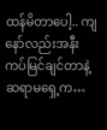ထန်မိတာပေါ့.. ကျနော်လည်းအနီးကပ်မြင်ချင်တာနဲ့ ဆရာမရှေ့က…